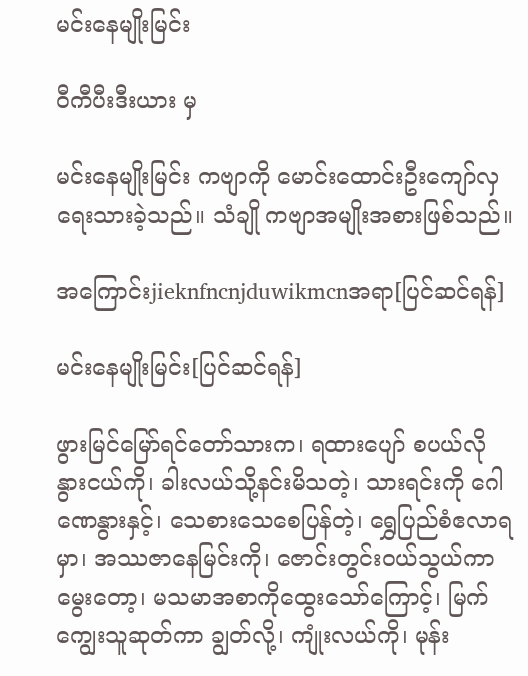မင်းနေမျိုးမြင်း

ဝီကီပီးဒီးယား မှ

မင်းနေမျိုးမြင်း ကဗျာကို မောင်းထောင်းဦးကျော်လှ ရေးသားခဲ့သည်။ သံချို ကဗျာအမျိုးအစားဖြစ်သည်။

အကြောင်းjieknfncnjduwikmcnအရာ[ပြင်ဆင်ရန်]

မင်းနေမျိုးမြင်း[ပြင်ဆင်ရန်]

ဖွားမြင်မြော်ရင်တော်သားက၊ ရထားပျော် စပယ်လို နွားငယ်ကို၊ ခါးလယ်သို့နင်းမိသတဲ့၊ သားရင်းကို ဂေါဏေနွားနှင့်၊ သေစားသေစေပြန်တဲ့၊ ရွှေပြည်စံဧလာရမှာ၊ အဿဇာနေမြင်းကို၊ ဇောင်းတွင်းဝယ်သွယ်ကာမွေးတော့၊ မသမာအစာကိုထွေးသော်ကြောင့်၊ မြက်ကျွေးသူဆုတ်ကာ ချွတ်လို့၊ ကျုံးလယ်ကို၊ မုန်း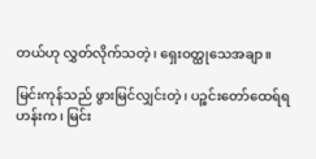တယ်ဟု လွှတ်လိုက်သတဲ့၊ ရှေးဝတ္ထုသေအချာ။

မြင်းကုန်သည် ဖွားမြင်လျှင်းတဲ့၊ ပဉ္စင်းတော်ထေရ်ရဟန်းက၊ မြင်း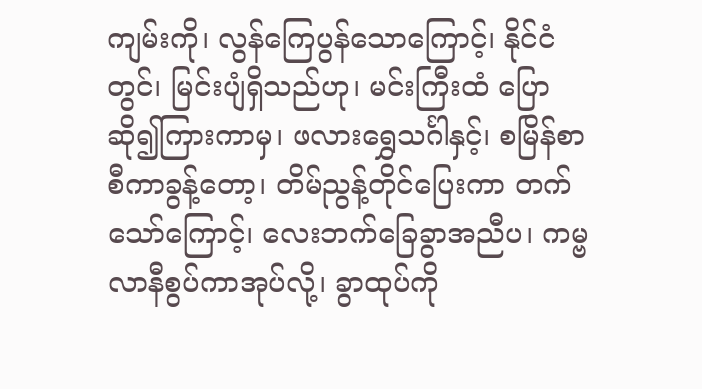ကျမ်းကို၊ လွန်ကြေပွန်သောကြောင့်၊ နိုင်ငံတွင်၊ မြင်းပျံရှိသည်ဟု၊ မင်းကြီးထံ ပြောဆို၍ကြားကာမှ၊ ဖလားရွှေသင်္ဂါနှင့်၊ စမြိန်စာစီကာခွန့်တော့၊ တိမ်ညွန့်တိုင်ပြေးကာ တက်သော်ကြောင့်၊ လေးဘက်ခြေခွာအညီပ၊ ကမ္ဗလာနီစွပ်ကာအုပ်လို့၊ ခွာထုပ်ကို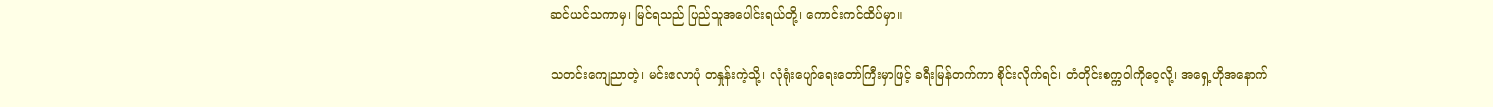ဆင်ယင်သကာမှ၊ မြင်ရသည် ပြည်သူအပေါင်းရယ်တို့၊ ကောင်းကင်ထိပ်မှာ။

သတင်းကျေညာတဲ့၊ မင်းဧလာပုံ တနှုန်းကဲ့သို့၊ လုံရုံးပျော်ရေးတော်ကြီးမှာဖြင့် ခရီးမြန်တက်ကာ စိုင်းလိုက်ရင်၊ တံတိုင်းစက္ကဝါကိုဝေ့လို့၊ အရှေ့ဟိုအနောက်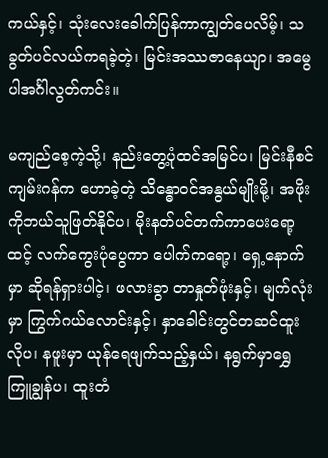ကယ်နှင့်၊ သုံးလေးခေါက်ပြန်ကာကျွတ်ပေလိမ့်၊ သခွတ်ပင်လယ်ကရခဲ့တဲ့၊ မြင်းအဿဇာနေယျာ၊ အမွေပါအင်္ဂါလွတ်ကင်း။

မကျည်စေ့ကဲ့သို့၊ နည်းတွေ့ပုံထင်အမြင်ပ၊ မြင်းနီစင် ကျမ်းဂန်က ဟောခဲ့တဲ့ သိန္ဓောဝင်အနွယ်မျိုးမို့၊ အဖိုးကိုဘယ်သူဖြတ်နိုင်ပ၊ မိုးနတ်ပင်တက်ကာပေးရော့ထင့် လက်ကွေးပုံပွေကာ ပေါက်ကရော့၊ ရှေ့နောက်မှာ ဆိုရန်ရှားပါငဲ့၊ ဖလားခွာ တာနှုတ်ဖုံးနှင့်၊ မျက်လုံးမှာ ကြွက်ဂယ်လောင်းနှင့်၊ နှာခေါင်းတွင်တဆင်ထူးလိုပ၊ နဖူးမှာ ယုန်ရေဖျက်သည့်နှယ်၊ နရွက်မှာရွှေကြူချွန်ပ၊ ထူးတံ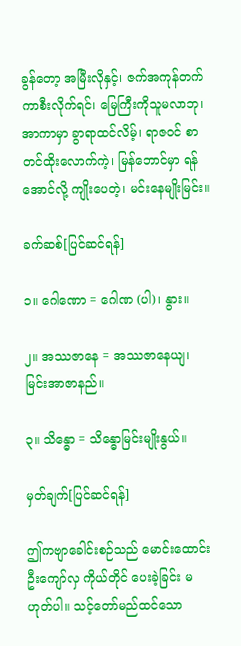ခွန်တော့ အမြီးလိုနှင့်၊ ဇက်အကုန်တက်ကာစီးလိုက်ရင်၊ မြေကြီးကိုသူမလာဘု၊ အာကာမှာ ခွာရာထင်လိမ့်၊ ရာဇဝင် စာတင်ထိုးလောက်ကဲ့၊ မြန်ဘောင်မှာ ရန်အောင်လို့ ကျိုးပေတဲ့၊ မင်းနေမျိုးမြင်း။

ခက်ဆစ်[ပြင်ဆင်ရန်]

၁။ ဂေါဏော = ဂေါဏ (ပါ)၊ နွား။

၂။ အဿဇာနေ = အဿဇာနေယျ၊ မြင်းအာဇာနည်။

၃။ သိန္ဓော = သိန္ဓောမြင်းမျိုးနွယ်။

မှတ်ချက်[ပြင်ဆင်ရန်]

ဤကဗျာခေါင်းစဉ်သည် မောင်းထောင်းဦးကျော်လှ ကိုယ်တိုင် ပေးခဲ့ခြင်း မဟုတ်ပါ။ သင့်တော်မည်ထင်သော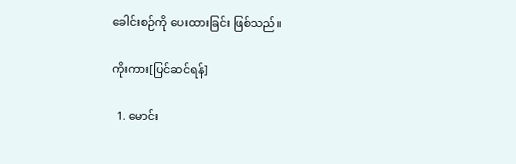ခေါင်းစဉ်ကို ပေးထားခြင်း ဖြစ်သည်။

ကိုးကား[ပြင်ဆင်ရန်]

  1. မောင်း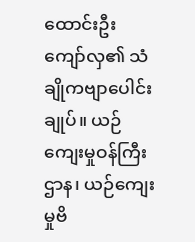ထောင်းဦးကျော်လှ၏ သံချိုကဗျာပေါင်းချုပ်။ ယဉ်ကျေးမှုဝန်ကြီးဌာန၊ ယဉ်ကျေးမှုဗိ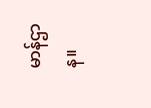မာန်ဌာန။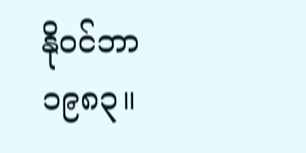နိုဝင်ဘာ ၁၉၈၃။